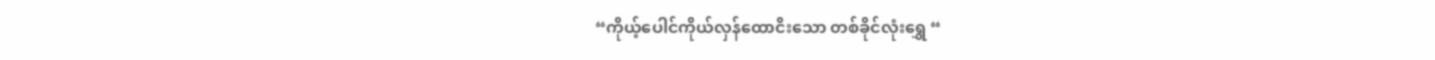“ကိုယ့်ပေါင်ကိုယ်လှန်ထောငိးသော တစ်ခိုင်လုံးရွှေ “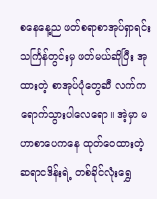စနေနေ့ည ဖတ်စရာစာအုပ်ရှာရင်း သင်္ကြန်တွင်းမှ ဖတ်မယ်ဆိုပြီး အု ထားတဲ့ စာအုပ်ပုံတွေဆီ လက်ကရောက်သွားပါလေရော။ အဲ့မှာ မဟာစာပေကနေ ထုတ်ဝေထားတဲ့ ဆရာငဒိန်းရဲ့ တစ်ခိုင်လုံးရွှေ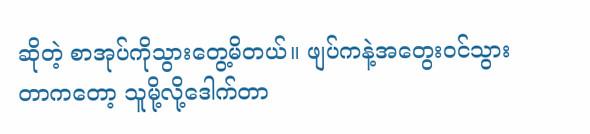ဆိုတဲ့ စာအုပ်ကိုသွားတွေ့မိတယ်။ ဖျပ်ကနဲ့အတွေးဝင်သွားတာကတော့ သူမို့လို့ဒေါက်တာ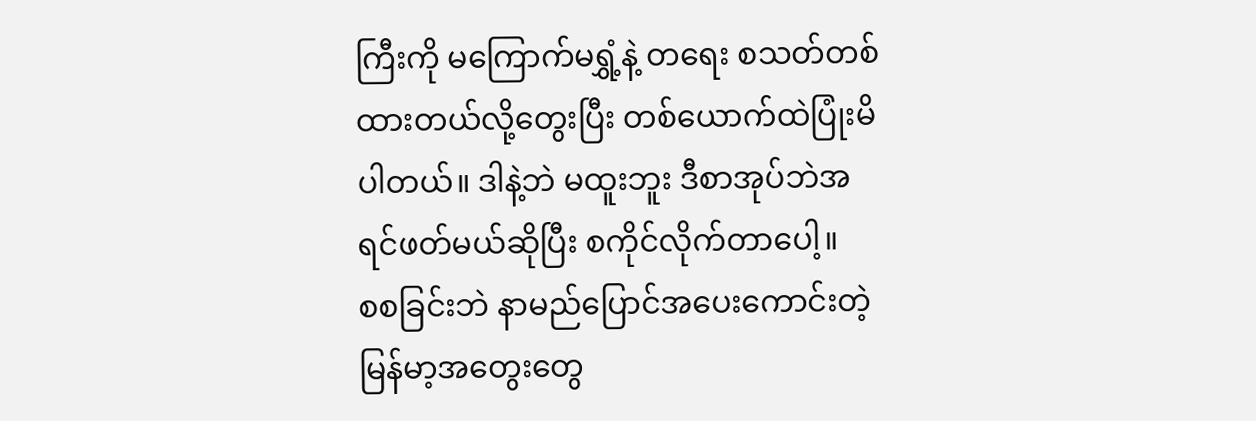ကြီးကို မကြောက်မရွှံ့နဲ့ တရေး စသတ်တစ်ထားတယ်လို့တွေးပြီး တစ်ယောက်ထဲပြုံးမိပါတယ်။ ဒါနဲ့ဘဲ မထူးဘူး ဒီစာအုပ်ဘဲအရင်ဖတ်မယ်ဆိုပြီး စကိုင်လိုက်တာပေါ့။
စစခြင်းဘဲ နာမည်ပြောင်အပေးကောင်းတဲ့ မြန်မာ့အတွေးတွေ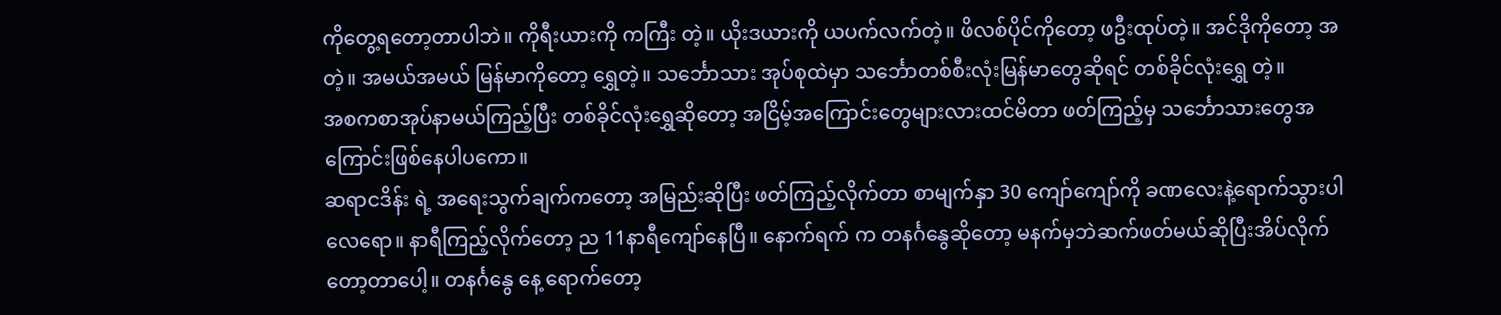ကိုတွေ့ရတော့တာပါဘဲ။ ကိုရီးယားကို ကကြီး တဲ့။ ယိုးဒယားကို ယပက်လက်တဲ့။ ဖိလစ်ပိုင်ကိုတော့ ဖဦးထုပ်တဲ့။ အင်ဒိုကိုတော့ အ တဲ့။ အမယ်အမယ် မြန်မာကိုတော့ ရွှေတဲ့။ သင်္ဘောသား အုပ်စုထဲမှာ သင်္ဘောတစ်စီးလုံးမြန်မာတွေဆိုရင် တစ်ခိုင်လုံးရွှေ တဲ့။
အစကစာအုပ်နာမယ်ကြည့်ပြီး တစ်ခိုင်လုံးရွှေဆိုတော့ အငြိမ့်အကြောင်းတွေများလားထင်မိတာ ဖတ်ကြည့်မှ သင်္ဘောသားတွေအကြောင်းဖြစ်နေပါပကော။
ဆရာငဒိန်း ရဲ့ အရေးသွက်ချက်ကတော့ အမြည်းဆိုပြီး ဖတ်ကြည့်လိုက်တာ စာမျက်နှာ 30 ကျော်ကျော်ကို ခဏလေးနဲ့ရောက်သွားပါလေရော။ နာရီကြည့်လိုက်တော့ ည 11နာရီကျော်နေပြီ။ နောက်ရက် က တနင်္ဂနွေဆိုတော့ မနက်မှဘဲဆက်ဖတ်မယ်ဆိုပြီးအိပ်လိုက်တော့တာပေါ့။ တနင်္ဂနွေ နေ့ ရောက်တော့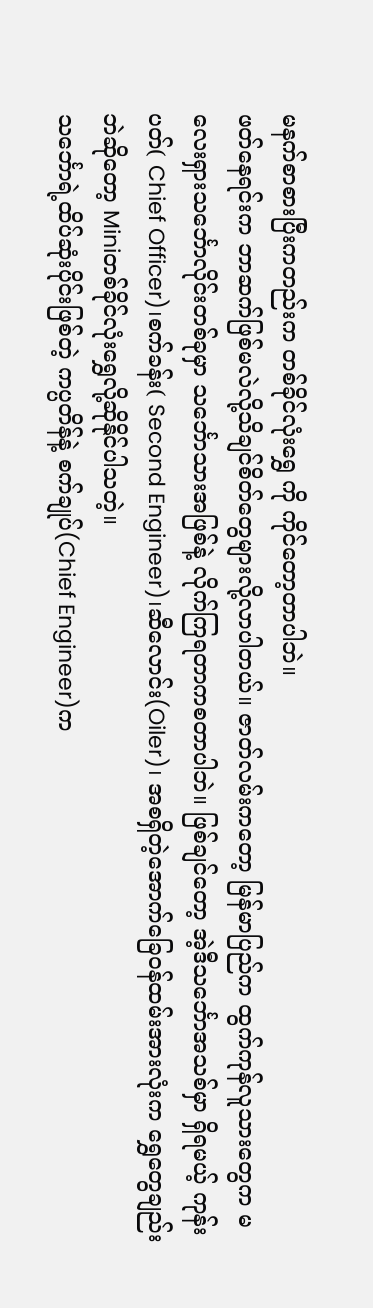မနက်စာစားပြီးကတည်းက တစ်ခိုင်လုံးရွှေ ကို ကိုင်တော့တာပါဘဲ။
ဖတ်နေရင်းက ဘာဆက်ဖြစ်မလဲလို့သိချင်စိတ်တွေများလို့လာပါတယ်။ ဇာတ်လမ်းကတော့ မြန်မာပြည်က ထွက်ကုန်လူသားတွေက မလေးရှားသင်္ဘောလိုင်းတစ်ခုမှာ သင်္ဘောသားအဖြစ်နဲ့ လိုက်ကြရတာကစတာပါဘဲ။ ဖြစ်ချင်တော့ အဲ့ဒီသင်္ဘောအသစ်မှာ ရှိရမယ့် ကုန်းပတ်( Chief Officer)၊စက်ခန်း( Second Engineer)၊ဆီလောင်း(Oiler)၊ အစရှိတဲ့အောက်ခြေ၀န်ထမ်းအားလုံးက ရွှေတွေချည်းဘဲဆိုတော့ Miniတစ်ခိုင်လုံးရွှေလို့ဆိုနိုင်ပါသတဲ့။
သင်္ဘောရဲ့ထိပ်ဆုံးပိုင်းဖြစ်တဲ့ ကပ္ပတိန်နဲ့ စက်ချုပ်(Chief Engineer)က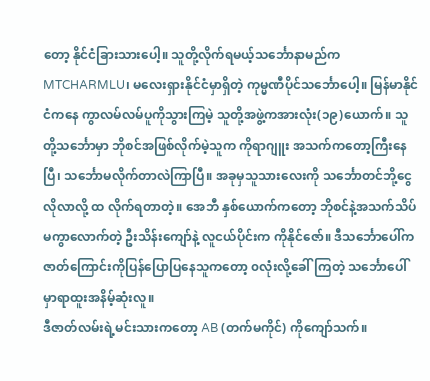တော့ နိုင်ငံခြားသားပေါ့။ သူတို့လိုက်ရမယ့်သင်္ဘောနာမည်က MTCHARMLU၊ မလေးရှားနိုင်ငံမှာရှိတဲ့ ကုမ္မဏီပိုင်သင်္ဘောပေါ့။ မြန်မာနိုင်ငံကနေ ကွာလမ်လမ်ပူကိုသွားကြမဲ့ သူတို့အဖွဲ့ကအားလုံး(၁၉)ယောက်။ သူတို့သင်္ဘောမှာ ဘိုစင်အဖြစ်လိုက်မဲ့သူက ကိုရာဂျူး အသက်ကတော့ကြီးနေပြီ၊ သင်္ဘောမလိုက်တာလဲကြာပြီ။ အခုမှသူသားလေးကို သင်္ဘောတင်ဘို့ငွေလိုလာလို့ ထ လိုက်ရတာတဲ့။ အေဘီ နှစ်ယောက်ကတော့ ဘိုစင်နဲ့အသက်သိပ်မကွာလောက်တဲ့ ဦးသိန်းကျော်နဲ့ လူငယ်ပိုင်းက ကိုနိုင်ဇော်။ ဒီသင်္ဘောပေါ်က ဇာတ်ကြောင်းကိုပြန်ပြောပြနေသူကတော့ ၀လုံးလို့ခေါ်ကြတဲ့ သင်္ဘောပေါ်မှာရာထူးအနိမ့်ဆုံးလူ။
ဒီဇာတ်လမ်းရဲ့မင်းသားကတော့ AB (တက်မကိုင်) ကိုကျော်သက်။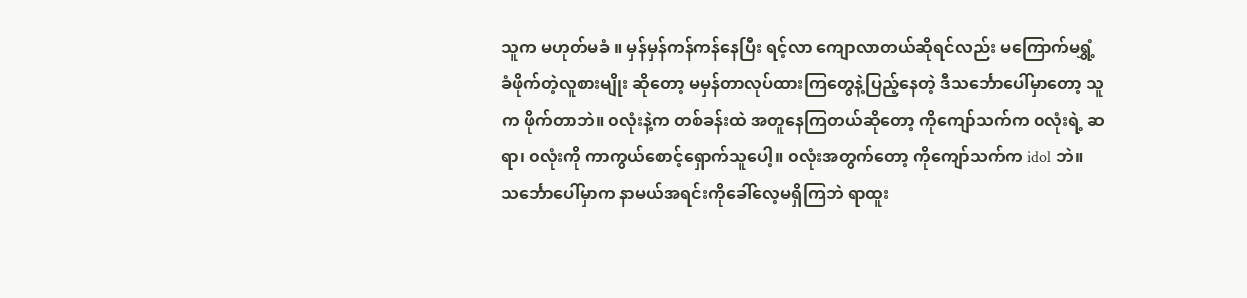သူက မဟုတ်မခံ ။ မှန်မှန်ကန်ကန်နေပြီး ရင့်လာ ကျောလာတယ်ဆိုရင်လည်း မကြောက်မရွှံ့ခံဖိုက်တဲ့လူစားမျိုး ဆိုတော့ မမှန်တာလုပ်ထားကြတွေနဲ့ပြည့်နေတဲ့ ဒီသင်္ဘောပေါ်မှာတော့ သူက ဖိုက်တာဘဲ။ ၀လုံးနဲ့က တစ်ခန်းထဲ အတူနေကြတယ်ဆိုတော့ ကိုကျော်သက်က ၀လုံးရဲ့ ဆရာ၊ ၀လုံးကို ကာကွယ်စောင့်ရှောက်သူပေါ့။ ၀လုံးအတွက်တော့ ကိုကျော်သက်က idol ဘဲ။
သင်္ဘောပေါ်မှာက နာမယ်အရင်းကိုခေါ်လေ့မရှိကြဘဲ ရာထူး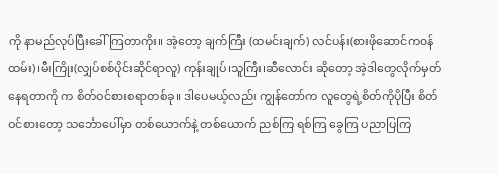ကို နာမည်လုပ်ပြီးခေါ်ကြတာကိုး။ အဲ့တော့ ချက်ကြီး (ထမင်းချက်) လင်ပန်း(စားဖိုဆောင်က၀န်ထမ်း)၊မီးကြိုး(လျှပ်စစ်ပိုင်းဆိုင်ရာလူ) ကုန်းချုပ်၊သူကြီး၊ဆီလောင်း ဆိုတော့ အဲ့ဒါတွေလိုက်မှတ်နေရတာကို က စိတ်ဝင်စားစရာတစ်ခု။ ဒါပေမယ့်လည်း ကျွန်တော်က လူတွေရဲ့စိတ်ကိုပိုပြီး စိတ်ဝင်စားတော့ သင်္ဘောပေါ်မှာ တစ်ယောက်နဲ့ တစ်ယောက် ညစ်ကြ ရစ်ကြ ခွေကြ ပညာပြကြ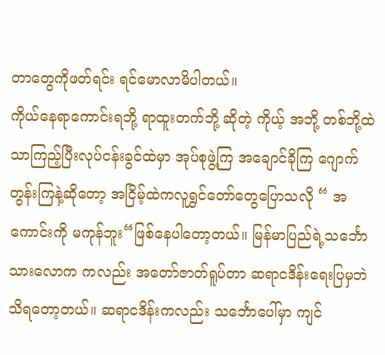တာတွေကိုဖတ်ရင်း ရင်မောလာမိပါတယ်။
ကိုယ်နေရာကောင်းရဘို့ ရာထူးတက်ဘို့ ဆိုတဲ့ ကိုယ့် အဘို့ တစ်ဘို့ထဲသာကြည့်ပြီးလုပ်ငန်းခွင်ထဲမှာ အုပ်စုဖွဲ့ကြ အချောင်ခိုကြ ဂျောက်တွန်းကြနဲ့ဆိုတော့ အငြိမ့်ထဲကလူရွှင်တော်တွေပြောသလို “ အကောင်းကို မကုန်ဘူး“ဖြစ်နေပါတော့တယ်။ မြန်မာပြည်ရဲ့သင်္ဘောသားလောက ကလည်း အတော်ဇာတ်ရူပ်တာ ဆရာငဒိန်းရေးပြမှဘဲသိရတော့တယ်။ ဆရာငဒိန်းကလည်း သင်္ဘောပေါ်မှာ ကျင်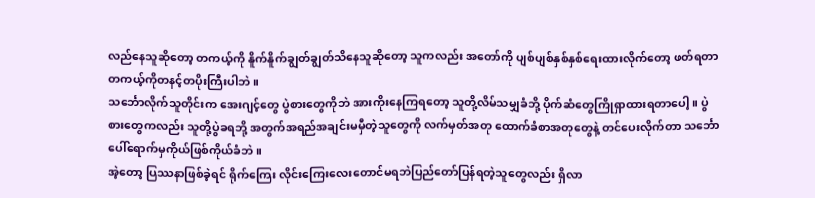လည်နေသူဆိုတော့ တကယ့်ကို နိူက်နိူက်ချွတ်ချွတ်သိနေသူဆိုတော့ သူကလည်း အတော်ကို ပျစ်ပျစ်နှစ်နှစ်ရေးထားလိုက်တော့ ဖတ်ရတာ တကယ့်ကိုတနင့်တပိုးကြီးပါဘဲ။
သင်္ဘောလိုက်သူတိုင်းက အေးဂျင့်တွေ ပွဲစားတွေကိုဘဲ အားကိုးနေကြရတော့ သူတို့လိမ်သမျှခံဘို့ ပိုက်ဆံတွေကြိုရှာထားရတာပေါ့။ ပွဲစားတွေကလည်း သူတို့ပွဲခရဘို့ အတွက်အရည်အချင်းမမှီတဲ့သူတွေကို လက်မှတ်အတု ထောက်ခံစာအတုတွေနဲ့ တင်ပေးလိုက်တာ သင်္ဘောပေါ်ရောက်မှကိုယ်ဖြစ်ကိုယ်ခံဘဲ။
အဲ့တော့ ပြဿနာဖြစ်ခဲ့ရင် ရိုက်ကြေး လိုင်းကြေးလေးတောင်မရဘဲပြည်တော်ပြန်ရတဲ့သူတွေလည်း ရှိလာ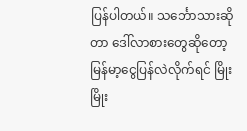ပြန်ပါတယ်။ သင်္ဘောသားဆိုတာ ဒေါ်လာစားတွေဆိုတော့ မြန်မာ့ငွေပြန်လဲလိုက်ရင် မြိုးမြိုး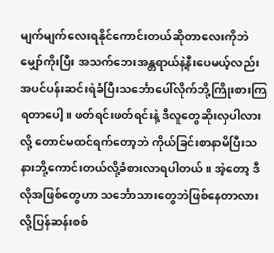မျက်မျက်လေးရနိုင်ကောင်းတယ်ဆိုတာလေးကိုဘဲ မျှော်ကိုးပြီး အသက်ဘေးအန္တရာယ်နဲ့နီးပေမယ့်လည်း အပင်ပန်းဆင်းရဲခံပြီးသင်္ဘောပေါ်လိုက်ဘို့ကြိုးစားကြရတာပေါ့။ ဖတ်ရင်းဖတ်ရင်းနဲ့ ဒီလူတွေဆိုးလှပါလားလို့ တောင်မထင်ရက်တော့ဘဲ ကိုယ်ခြင်းစာနာမိပြီးသနားဘို့ကောင်းတယ်လို့ခံစားလာရပါတယ်။ အဲ့တော့ ဒီလိုအဖြစ်တွေဟာ သင်္ဘောသားတွေဘဲဖြစ်နေတာလားလို့ပြန်ဆန်းစစ်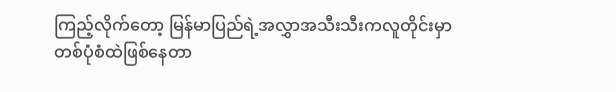ကြည့်လိုက်တော့ မြန်မာပြည်ရဲ့အလွှာအသီးသီးကလူတိုင်းမှာ တစ်ပုံစံထဲဖြစ်နေတာ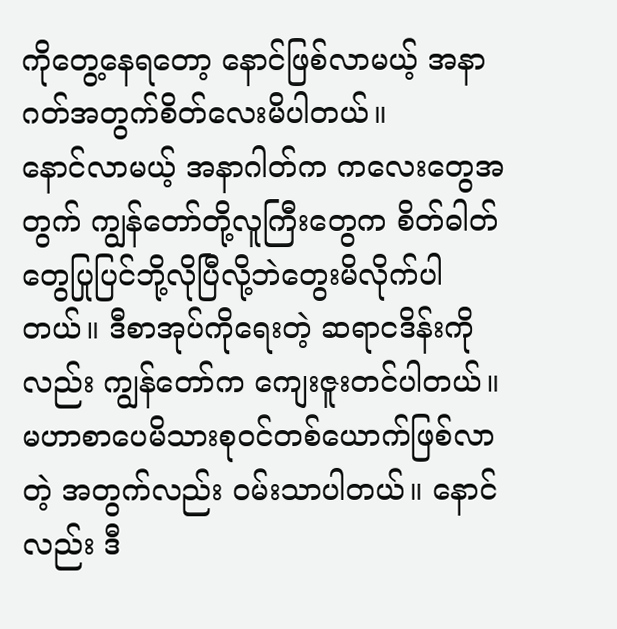ကိုတွေ့နေရတော့ နောင်ဖြစ်လာမယ့် အနာဂတ်အတွက်စိတ်လေးမိပါတယ်။
နောင်လာမယ့် အနာဂါတ်က ကလေးတွေအတွက် ကျွန်တော်တို့လူကြီးတွေက စိတ်ဓါတ်တွေပြုပြင်ဘို့လိုပြီလို့ဘဲတွေးမိလိုက်ပါတယ်။ ဒီစာအုပ်ကိုရေးတဲ့ ဆရာငဒိန်းကိုလည်း ကျွန်တော်က ကျေးဇူးတင်ပါတယ်။
မဟာစာပေမိသားစုဝင်တစ်ယောက်ဖြစ်လာတဲ့ အတွက်လည်း ၀မ်းသာပါတယ်။ နောင်လည်း ဒီ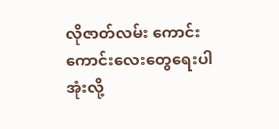လိုဇာတ်လမ်း ကောင်းကောင်းလေးတွေရေးပါအုံးလို့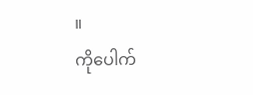။
ကိုပေါက်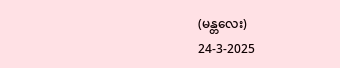(မန္တလေး)
24-3-2025